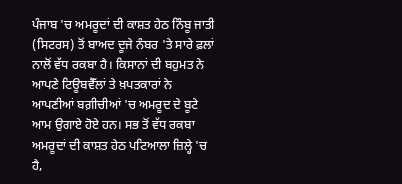ਪੰਜਾਬ 'ਚ ਅਮਰੂਦਾਂ ਦੀ ਕਾਸ਼ਤ ਹੇਠ ਨਿੰਬੂ ਜਾਤੀ (ਸਿਟਰਸ) ਤੋਂ ਬਾਅਦ ਦੂਜੇ ਨੰਬਰ 'ਤੇ ਸਾਰੇ ਫ਼ਲਾਂ ਨਾਲੋਂ ਵੱਧ ਰਕਬਾ ਹੈ। ਕਿਸਾਨਾਂ ਦੀ ਬਹੁਮਤ ਨੇ ਆਪਣੇ ਟਿਊਬਵੈੱਲਾਂ ਤੇ ਖ਼ਪਤਕਾਰਾਂ ਨੇ ਆਪਣੀਆਂ ਬਗ਼ੀਚੀਆਂ 'ਚ ਅਮਰੂਦ ਦੇ ਬੂਟੇ ਆਮ ਉਗਾਏ ਹੋਏ ਹਨ। ਸਭ ਤੋਂ ਵੱਧ ਰਕਬਾ ਅਮਰੂਦਾਂ ਦੀ ਕਾਸ਼ਤ ਹੇਠ ਪਟਿਆਲਾ ਜ਼ਿਲ੍ਹੇ 'ਚ ਹੈ,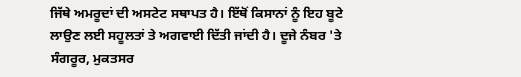ਜਿੱਥੇ ਅਮਰੂਦਾਂ ਦੀ ਅਸਟੇਟ ਸਥਾਪਤ ਹੈ। ਇੱਥੋਂ ਕਿਸਾਨਾਂ ਨੂੰ ਇਹ ਬੂਟੇ ਲਾਉਣ ਲਈ ਸਹੂਲਤਾਂ ਤੇ ਅਗਵਾਈ ਦਿੱਤੀ ਜਾਂਦੀ ਹੈ। ਦੂਜੇ ਨੰਬਰ 'ਤੇ ਸੰਗਰੂਰ, ਮੁਕਤਸਰ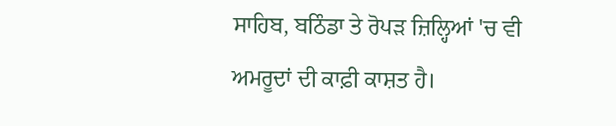ਸਾਹਿਬ, ਬਠਿੰਡਾ ਤੇ ਰੋਪੜ ਜ਼ਿਲ੍ਹਿਆਂ 'ਚ ਵੀ ਅਮਰੂਦਾਂ ਦੀ ਕਾਫ਼ੀ ਕਾਸ਼ਤ ਹੈ।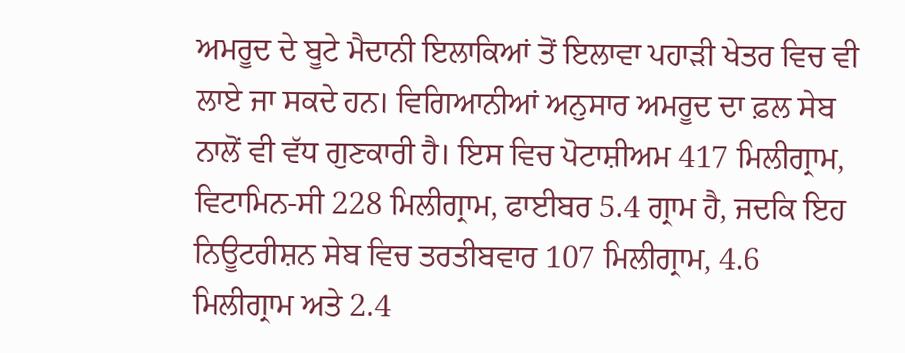ਅਮਰੂਦ ਦੇ ਬੂਟੇ ਮੈਦਾਨੀ ਇਲਾਕਿਆਂ ਤੋਂ ਇਲਾਵਾ ਪਹਾੜੀ ਖੇਤਰ ਵਿਚ ਵੀ ਲਾਏ ਜਾ ਸਕਦੇ ਹਨ। ਵਿਗਿਆਨੀਆਂ ਅਨੁਸਾਰ ਅਮਰੂਦ ਦਾ ਫ਼ਲ ਸੇਬ ਨਾਲੋਂ ਵੀ ਵੱਧ ਗੁਣਕਾਰੀ ਹੈ। ਇਸ ਵਿਚ ਪੋਟਾਸ਼ੀਅਮ 417 ਮਿਲੀਗ੍ਰਾਮ, ਵਿਟਾਮਿਨ-ਸੀ 228 ਮਿਲੀਗ੍ਰਾਮ, ਫਾਈਬਰ 5.4 ਗ੍ਰਾਮ ਹੈ, ਜਦਕਿ ਇਹ ਨਿਊਟਰੀਸ਼ਨ ਸੇਬ ਵਿਚ ਤਰਤੀਬਵਾਰ 107 ਮਿਲੀਗ੍ਰਾਮ, 4.6 ਮਿਲੀਗ੍ਰਾਮ ਅਤੇ 2.4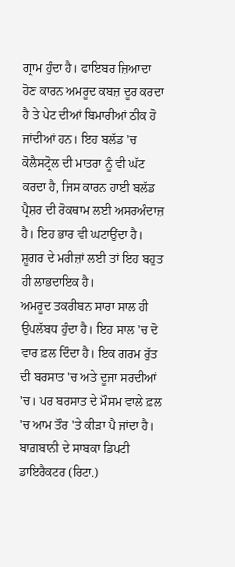ਗ੍ਰਾਮ ਹੁੰਦਾ ਹੈ। ਫਾਇਬਰ ਜ਼ਿਆਦਾ ਹੋਣ ਕਾਰਨ ਅਮਰੂਦ ਕਬਜ਼ ਦੂਰ ਕਰਦਾ ਹੈ ਤੇ ਪੇਟ ਦੀਆਂ ਬਿਮਾਰੀਆਂ ਠੀਕ ਹੋ ਜਾਂਦੀਆਂ ਹਨ। ਇਹ ਬਲੱਡ 'ਚ ਕੋਲੈਸਟ੍ਰੋਲ ਦੀ ਮਾਤਰਾ ਨੂੰ ਵੀ ਘੱਟ ਕਰਦਾ ਹੈ, ਜਿਸ ਕਾਰਨ ਹਾਈ ਬਲੱਡ ਪ੍ਰੈਸ਼ਰ ਦੀ ਰੋਕਥਾਮ ਲਈ ਅਸਰਅੰਦਾਜ਼ ਹੈ। ਇਹ ਭਾਰ ਵੀ ਘਟਾਉਂਦਾ ਹੈ। ਸ਼ੂਗਰ ਦੇ ਮਰੀਜ਼ਾਂ ਲਈ ਤਾਂ ਇਹ ਬਹੁਤ ਹੀ ਲਾਭਦਾਇਕ ਹੈ।
ਅਮਰੂਦ ਤਕਰੀਬਨ ਸਾਰਾ ਸਾਲ ਹੀ ਉਪਲੱਬਧ ਹੁੰਦਾ ਹੈ। ਇਹ ਸਾਲ 'ਚ ਦੋ ਵਾਰ ਫ਼ਲ ਦਿੰਦਾ ਹੈ। ਇਕ ਗਰਮ ਰੁੱਤ ਦੀ ਬਰਸਾਤ 'ਚ ਅਤੇ ਦੂਜਾ ਸਰਦੀਆਂ 'ਚ। ਪਰ ਬਰਸਾਤ ਦੇ ਮੌਸਮ ਵਾਲੇ ਫ਼ਲ 'ਚ ਆਮ ਤੌਰ 'ਤੇ ਕੀੜਾ ਪੈ ਜਾਂਦਾ ਹੈ। ਬਾਗ਼ਬਾਨੀ ਦੇ ਸਾਬਕਾ ਡਿਪਟੀ ਡਾਇਰੈਕਟਰ (ਰਿਟਾ.)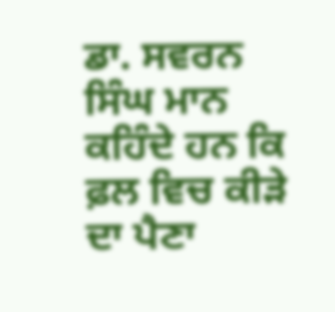ਡਾ. ਸਵਰਨ ਸਿੰਘ ਮਾਨ ਕਹਿੰਦੇ ਹਨ ਕਿ ਫ਼ਲ ਵਿਚ ਕੀੜੇ ਦਾ ਪੈਣਾ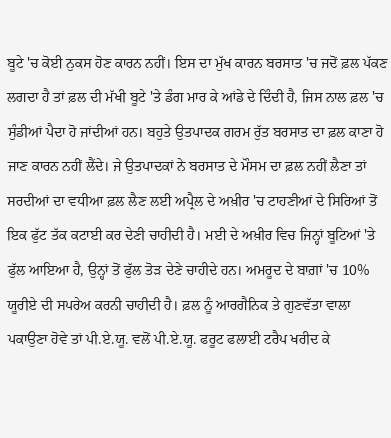ਬੂਟੇ 'ਚ ਕੋਈ ਨੁਕਸ ਹੋਣ ਕਾਰਨ ਨਹੀਂ। ਇਸ ਦਾ ਮੁੱਖ ਕਾਰਨ ਬਰਸਾਤ 'ਚ ਜਦੋਂ ਫ਼ਲ ਪੱਕਣ ਲਗਦਾ ਹੈ ਤਾਂ ਫ਼ਲ ਦੀ ਮੱਖੀ ਬੂਟੇ 'ਤੇ ਡੰਗ ਮਾਰ ਕੇ ਆਂਡੇ ਦੇ ਦਿੰਦੀ ਹੈ, ਜਿਸ ਨਾਲ ਫ਼ਲ 'ਚ ਸੁੰਡੀਆਂ ਪੈਦਾ ਹੋ ਜਾਂਦੀਆਂ ਹਨ। ਬਹੁਤੇ ਉਤਪਾਦਕ ਗਰਮ ਰੁੱਤ ਬਰਸਾਤ ਦਾ ਫ਼ਲ ਕਾਣਾ ਹੋ ਜਾਣ ਕਾਰਨ ਨਹੀਂ ਲੈਂਦੇ। ਜੇ ਉਤਪਾਦਕਾਂ ਨੇ ਬਰਸਾਤ ਦੇ ਮੌਸਮ ਦਾ ਫ਼ਲ ਨਹੀਂ ਲੈਣਾ ਤਾਂ ਸਰਦੀਆਂ ਦਾ ਵਧੀਆ ਫ਼ਲ ਲੈਣ ਲਈ ਅਪ੍ਰੈਲ ਦੇ ਅਖ਼ੀਰ 'ਚ ਟਾਹਣੀਆਂ ਦੇ ਸਿਰਿਆਂ ਤੋਂ ਇਕ ਫੁੱਟ ਤੱਕ ਕਟਾਈ ਕਰ ਦੇਣੀ ਚਾਹੀਦੀ ਹੈ। ਮਈ ਦੇ ਅਖ਼ੀਰ ਵਿਚ ਜਿਨ੍ਹਾਂ ਬੂਟਿਆਂ 'ਤੇ ਫੁੱਲ ਆਇਆ ਹੈ, ਉਨ੍ਹਾਂ ਤੋਂ ਫੁੱਲ ਤੋੜ ਦੇਣੇ ਚਾਹੀਦੇ ਹਨ। ਅਮਰੂਦ ਦੇ ਬਾਗ਼ਾਂ 'ਚ 10% ਯੂਰੀਏ ਦੀ ਸਪਰੇਅ ਕਰਨੀ ਚਾਹੀਦੀ ਹੈ। ਫ਼ਲ ਨੂੰ ਆਰਗੈਨਿਕ ਤੇ ਗੁਣਵੱਤਾ ਵਾਲਾ ਪਕਾਉਣਾ ਹੋਵੇ ਤਾਂ ਪੀ.ਏ.ਯੂ. ਵਲੋਂ ਪੀ.ਏ.ਯੂ. ਫਰੂਟ ਫਲਾਈ ਟਰੈਪ ਖਰੀਦ ਕੇ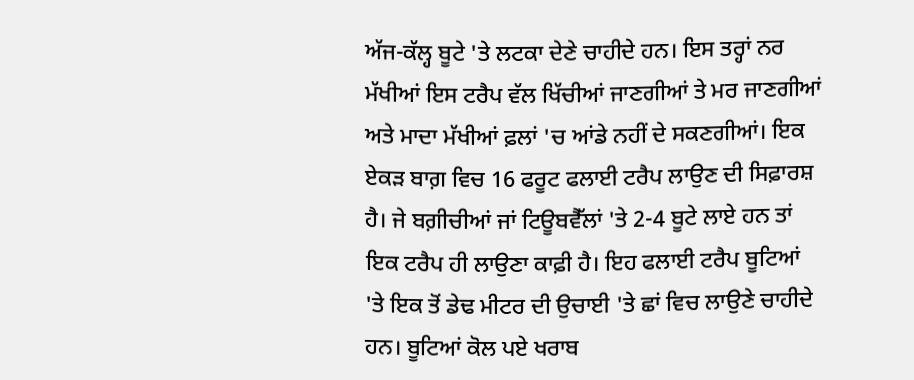ਅੱਜ-ਕੱਲ੍ਹ ਬੂਟੇ 'ਤੇ ਲਟਕਾ ਦੇਣੇ ਚਾਹੀਦੇ ਹਨ। ਇਸ ਤਰ੍ਹਾਂ ਨਰ ਮੱਖੀਆਂ ਇਸ ਟਰੈਪ ਵੱਲ ਖਿੱਚੀਆਂ ਜਾਣਗੀਆਂ ਤੇ ਮਰ ਜਾਣਗੀਆਂ ਅਤੇ ਮਾਦਾ ਮੱਖੀਆਂ ਫ਼ਲਾਂ 'ਚ ਆਂਡੇ ਨਹੀਂ ਦੇ ਸਕਣਗੀਆਂ। ਇਕ ਏਕੜ ਬਾਗ਼ ਵਿਚ 16 ਫਰੂਟ ਫਲਾਈ ਟਰੈਪ ਲਾਉਣ ਦੀ ਸਿਫ਼ਾਰਸ਼ ਹੈ। ਜੇ ਬਗ਼ੀਚੀਆਂ ਜਾਂ ਟਿਊਬਵੈੱਲਾਂ 'ਤੇ 2-4 ਬੂਟੇ ਲਾਏ ਹਨ ਤਾਂ ਇਕ ਟਰੈਪ ਹੀ ਲਾਉਣਾ ਕਾਫ਼ੀ ਹੈ। ਇਹ ਫਲਾਈ ਟਰੈਪ ਬੂਟਿਆਂ 'ਤੇ ਇਕ ਤੋਂ ਡੇਢ ਮੀਟਰ ਦੀ ਉਚਾਈ 'ਤੇ ਛਾਂ ਵਿਚ ਲਾਉਣੇ ਚਾਹੀਦੇ ਹਨ। ਬੂਟਿਆਂ ਕੋਲ ਪਏ ਖਰਾਬ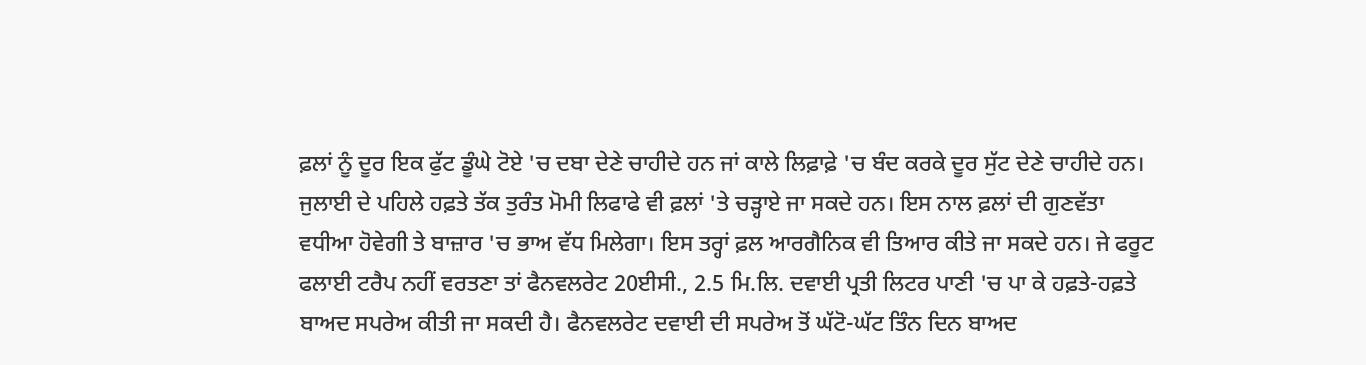ਫ਼ਲਾਂ ਨੂੰ ਦੂਰ ਇਕ ਫੁੱਟ ਡੂੰਘੇ ਟੋਏ 'ਚ ਦਬਾ ਦੇਣੇ ਚਾਹੀਦੇ ਹਨ ਜਾਂ ਕਾਲੇ ਲਿਫ਼ਾਫ਼ੇ 'ਚ ਬੰਦ ਕਰਕੇ ਦੂਰ ਸੁੱਟ ਦੇਣੇ ਚਾਹੀਦੇ ਹਨ। ਜੁਲਾਈ ਦੇ ਪਹਿਲੇ ਹਫ਼ਤੇ ਤੱਕ ਤੁਰੰਤ ਮੋਮੀ ਲਿਫਾਫੇ ਵੀ ਫ਼ਲਾਂ 'ਤੇ ਚੜ੍ਹਾਏ ਜਾ ਸਕਦੇ ਹਨ। ਇਸ ਨਾਲ ਫ਼ਲਾਂ ਦੀ ਗੁਣਵੱਤਾ ਵਧੀਆ ਹੋਵੇਗੀ ਤੇ ਬਾਜ਼ਾਰ 'ਚ ਭਾਅ ਵੱਧ ਮਿਲੇਗਾ। ਇਸ ਤਰ੍ਹਾਂ ਫ਼ਲ ਆਰਗੈਨਿਕ ਵੀ ਤਿਆਰ ਕੀਤੇ ਜਾ ਸਕਦੇ ਹਨ। ਜੇ ਫਰੂਟ ਫਲਾਈ ਟਰੈਪ ਨਹੀਂ ਵਰਤਣਾ ਤਾਂ ਫੈਨਵਲਰੇਟ 20ਈਸੀ., 2.5 ਮਿ.ਲਿ. ਦਵਾਈ ਪ੍ਰਤੀ ਲਿਟਰ ਪਾਣੀ 'ਚ ਪਾ ਕੇ ਹਫ਼ਤੇ-ਹਫ਼ਤੇ ਬਾਅਦ ਸਪਰੇਅ ਕੀਤੀ ਜਾ ਸਕਦੀ ਹੈ। ਫੈਨਵਲਰੇਟ ਦਵਾਈ ਦੀ ਸਪਰੇਅ ਤੋਂ ਘੱਟੋ-ਘੱਟ ਤਿੰਨ ਦਿਨ ਬਾਅਦ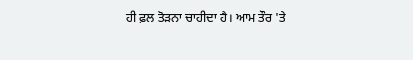ਹੀ ਫ਼ਲ ਤੋੜਨਾ ਚਾਹੀਦਾ ਹੈ। ਆਮ ਤੌਰ 'ਤੇ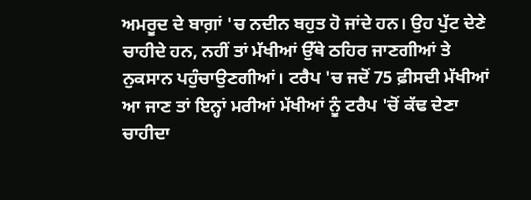ਅਮਰੂਦ ਦੇ ਬਾਗ਼ਾਂ 'ਚ ਨਦੀਨ ਬਹੁਤ ਹੋ ਜਾਂਦੇ ਹਨ। ਉਹ ਪੁੱਟ ਦੇਣੇ ਚਾਹੀਦੇ ਹਨ, ਨਹੀਂ ਤਾਂ ਮੱਖੀਆਂ ਉੱਥੇ ਠਹਿਰ ਜਾਣਗੀਆਂ ਤੇ ਨੁਕਸਾਨ ਪਹੁੰਚਾਉਣਗੀਆਂ। ਟਰੈਪ 'ਚ ਜਦੋਂ 75 ਫ਼ੀਸਦੀ ਮੱਖੀਆਂ ਆ ਜਾਣ ਤਾਂ ਇਨ੍ਹਾਂ ਮਰੀਆਂ ਮੱਖੀਆਂ ਨੂੰ ਟਰੈਪ 'ਚੋਂ ਕੱਢ ਦੇਣਾ ਚਾਹੀਦਾ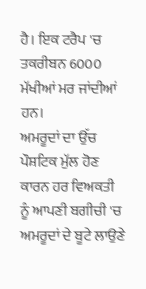ਹੈ। ਇਕ ਟਰੈਪ 'ਚ ਤਕਰੀਬਨ 6000 ਮੱਖੀਆਂ ਮਰ ਜਾਂਦੀਆਂ ਹਨ।
ਅਮਰੂਦਾਂ ਦਾ ਉੱਚ ਪੌਸ਼ਟਿਕ ਮੁੱਲ ਹੋਣ ਕਾਰਨ ਹਰ ਵਿਅਕਤੀ ਨੂੰ ਆਪਣੀ ਬਗੀਚੀ 'ਚ ਅਮਰੂਦਾਂ ਦੇ ਬੂਟੇ ਲਾਉਣੇ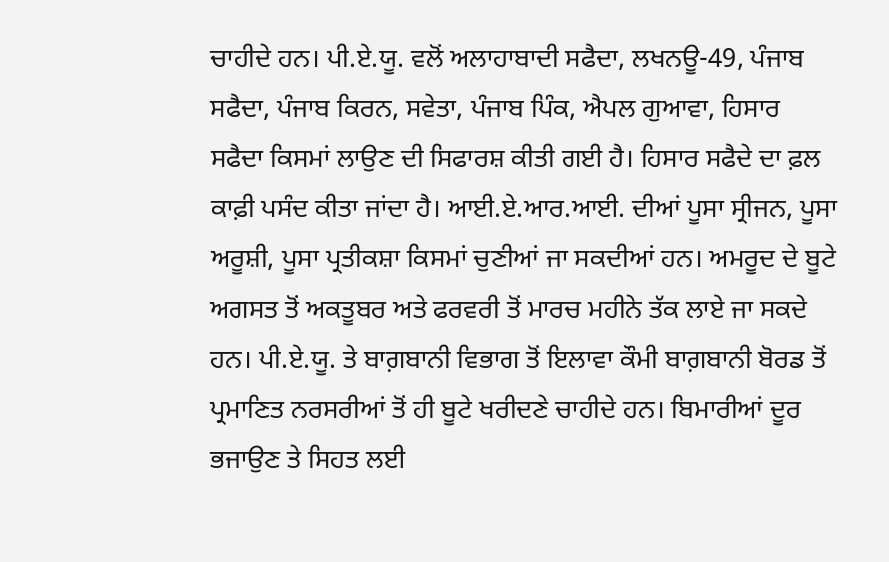ਚਾਹੀਦੇ ਹਨ। ਪੀ.ਏ.ਯੂ. ਵਲੋਂ ਅਲਾਹਾਬਾਦੀ ਸਫੈਦਾ, ਲਖਨਊ-49, ਪੰਜਾਬ ਸਫੈਦਾ, ਪੰਜਾਬ ਕਿਰਨ, ਸਵੇਤਾ, ਪੰਜਾਬ ਪਿੰਕ, ਐਪਲ ਗੁਆਵਾ, ਹਿਸਾਰ ਸਫੈਦਾ ਕਿਸਮਾਂ ਲਾਉਣ ਦੀ ਸਿਫਾਰਸ਼ ਕੀਤੀ ਗਈ ਹੈ। ਹਿਸਾਰ ਸਫੈਦੇ ਦਾ ਫ਼ਲ ਕਾਫ਼ੀ ਪਸੰਦ ਕੀਤਾ ਜਾਂਦਾ ਹੈ। ਆਈ.ਏ.ਆਰ.ਆਈ. ਦੀਆਂ ਪੂਸਾ ਸ੍ਰੀਜਨ, ਪੂਸਾ ਅਰੂਸ਼ੀ, ਪੂਸਾ ਪ੍ਰਤੀਕਸ਼ਾ ਕਿਸਮਾਂ ਚੁਣੀਆਂ ਜਾ ਸਕਦੀਆਂ ਹਨ। ਅਮਰੂਦ ਦੇ ਬੂਟੇ ਅਗਸਤ ਤੋਂ ਅਕਤੂਬਰ ਅਤੇ ਫਰਵਰੀ ਤੋਂ ਮਾਰਚ ਮਹੀਨੇ ਤੱਕ ਲਾਏ ਜਾ ਸਕਦੇ ਹਨ। ਪੀ.ਏ.ਯੂ. ਤੇ ਬਾਗ਼ਬਾਨੀ ਵਿਭਾਗ ਤੋਂ ਇਲਾਵਾ ਕੌਮੀ ਬਾਗ਼ਬਾਨੀ ਬੋਰਡ ਤੋਂ ਪ੍ਰਮਾਣਿਤ ਨਰਸਰੀਆਂ ਤੋਂ ਹੀ ਬੂਟੇ ਖਰੀਦਣੇ ਚਾਹੀਦੇ ਹਨ। ਬਿਮਾਰੀਆਂ ਦੂਰ ਭਜਾਉਣ ਤੇ ਸਿਹਤ ਲਈ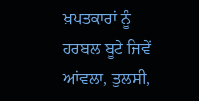ਖ਼ਪਤਕਾਰਾਂ ਨੂੰ ਹਰਬਲ ਬੂਟੇ ਜਿਵੇਂ ਆਂਵਲਾ, ਤੁਲਸੀ,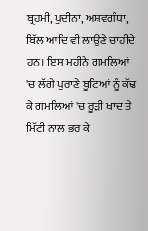ਬ੍ਰਹਮੀ, ਪੁਦੀਨਾ, ਅਸ਼ਵਗੰਧਾ, ਬਿੱਲ ਆਦਿ ਵੀ ਲਾਉਣੇ ਚਾਹੀਦੇ ਹਨ। ਇਸ ਮਹੀਨੇ ਗਮਲਿਆਂ 'ਚ ਲੱਗੇ ਪੁਰਾਣੇ ਬੂਟਿਆਂ ਨੂੰ ਕੱਢ ਕੇ ਗਮਲਿਆਂ 'ਚ ਰੂੜੀ ਖਾਦ ਤੇ ਮਿੱਟੀ ਨਾਲ ਭਰ ਕੇ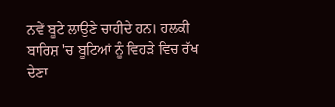ਨਵੇਂ ਬੂਟੇ ਲਾਉਣੇ ਚਾਹੀਦੇ ਹਨ। ਹਲਕੀ ਬਾਰਿਸ਼ 'ਚ ਬੂਟਿਆਂ ਨੂੰ ਵਿਹੜੇ ਵਿਚ ਰੱਖ ਦੇਣਾ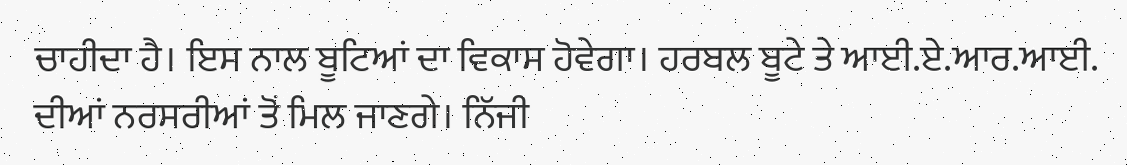ਚਾਹੀਦਾ ਹੈ। ਇਸ ਨਾਲ ਬੂਟਿਆਂ ਦਾ ਵਿਕਾਸ ਹੋਵੇਗਾ। ਹਰਬਲ ਬੂਟੇ ਤੇ ਆਈ.ਏ.ਆਰ.ਆਈ. ਦੀਆਂ ਨਰਸਰੀਆਂ ਤੋਂ ਮਿਲ ਜਾਣਗੇ। ਨਿੱਜੀ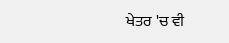ਖੇਤਰ 'ਚ ਵੀ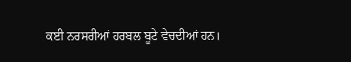ਕਈ ਨਰਸਰੀਆਂ ਹਰਬਲ ਬੂਟੇ ਵੇਚਦੀਆਂ ਹਨ।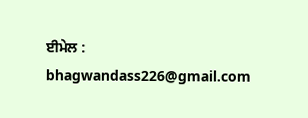ਈਮੇਲ : bhagwandass226@gmail.com